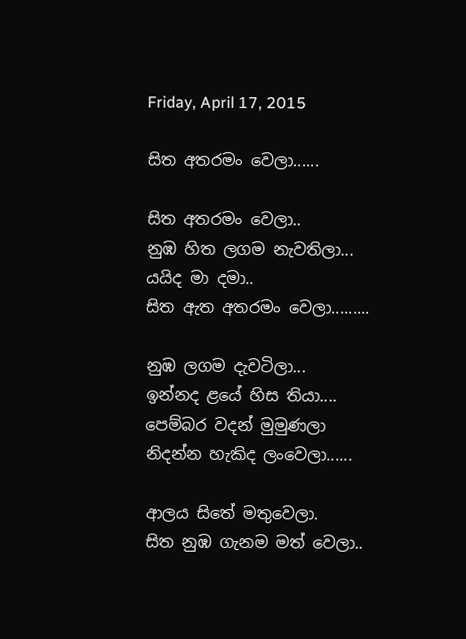Friday, April 17, 2015

සිත අතරමං වෙලා......

සිත අතරමං වෙලා..
නුඹ හිත ලගම නැවතිලා...
යයිද මා දමා..
සිත ඇත අතරමං වෙලා.........

නුඹ ලගම දැවටිලා...
ඉන්නද ළයේ හිස තියා....
පෙම්බර වදන් මුමුණලා
නිදන්න හැකිද ලංවෙලා......

ආලය සිතේ මතුවෙලා.
සිත නුඹ ගැනම මත් වෙලා..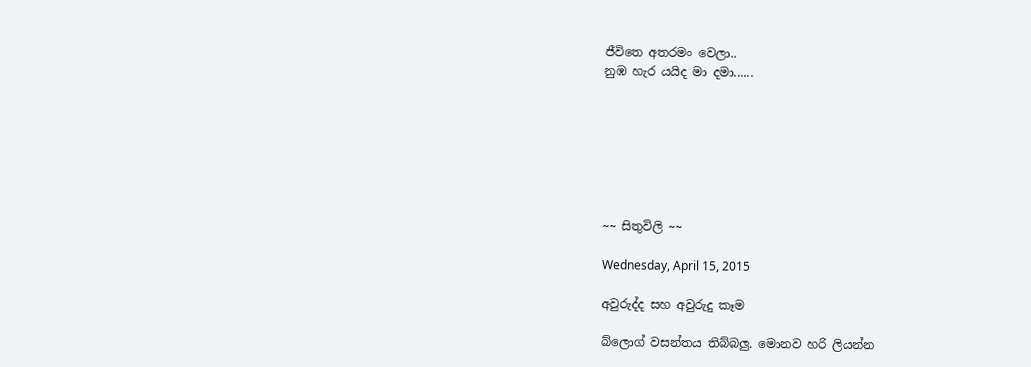ජීවිතෙ අතරමං වෙලා..
නුඹ හැර යයිද මා දමා......







~~ සිතුවිලි ~~

Wednesday, April 15, 2015

අවුරුද්ද සහ අවුරුදු කෑම

බ්ලොග් වසන්තය තිබ්බලු. මොනව හරි ලියන්න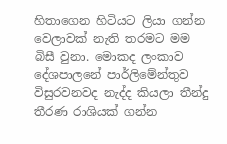හිතාගෙන හිටියට ලියා ගන්න වෙලාවක් නැති තරමට මම බිසී වුනා. මොකද ලංකාව දේශපාලනේ පාර්ලිමේන්තුව විසුරවනවද නැද්ද කියලා තීන්දු තීරණ රාශියක් ගන්න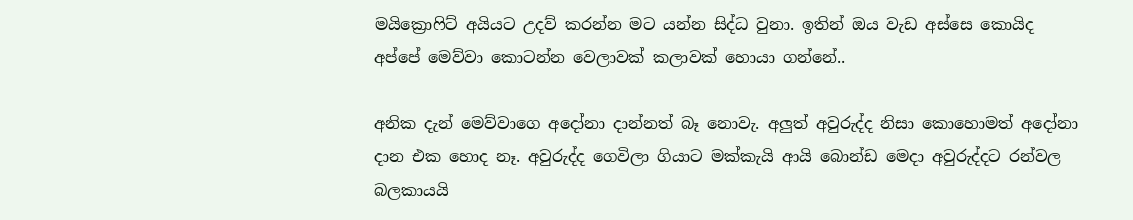මයික්‍රොෆිට් අයියට උදව් කරන්න මට යන්න සිද්ධ වුනා. ඉතින් ඔය වැඩ අස්සෙ කොයිද අප්පේ මෙව්වා කොටන්න වෙලාවක් කලාවක් හොයා ගන්නේ..

අනික දැන් මෙව්වාගෙ අදෝනා දාන්නත් බෑ නොවැ. අලුත් අවුරුද්ද නිසා කොහොමත් අදෝනා දාන එක හොද නෑ. අවුරුද්ද ගෙවිලා ගියාට මක්කැයි ආයි බොන්ඩ මෙදා අවුරුද්දට රන්වල බලකායයි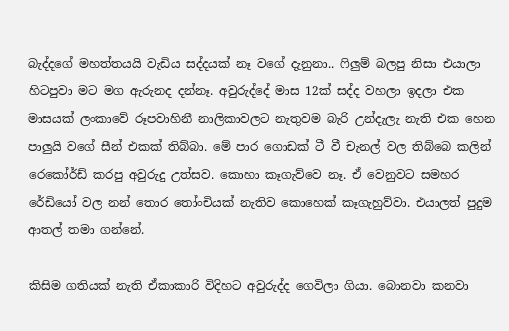බැද්දගේ මහත්තයයි වැඩිය සද්දයක් නෑ වගේ දැනුනා.. ෆිලුම් බලපු නිසා එයාලා හිටපුවා මට මග ඇරුනද දන්නෑ. අවුරුද්දේ මාස 12ක් සද්ද වහලා ඉදලා එක මාසයක් ලංකාවේ රූපවාහිනී නාලිකාවලට නැතුවම බැරි උන්දැලැ නැති එක හෙන පාලුයි වගේ සීන් එකක් තිබ්බා. මේ පාර ගොඩක් ටී වී චැනල් වල තිබ්බෙ කලින් රෙකෝර්ඩ් කරපු අවුරුදු උත්සව. කොහා කෑගැව්වෙ නෑ. ඒ වෙනුවට සමහර රේඩියෝ වල නන් තොර තෝංචියක් නැතිව කොහෙක් කෑගැහුව්වා. එයාලත් පුදුම ආතල් තමා ගන්නේ.

කිසිම ගතියක් නැති ඒකාකාරි විදිහට අවුරුද්ද ගෙවිලා ගියා. බොනවා කනවා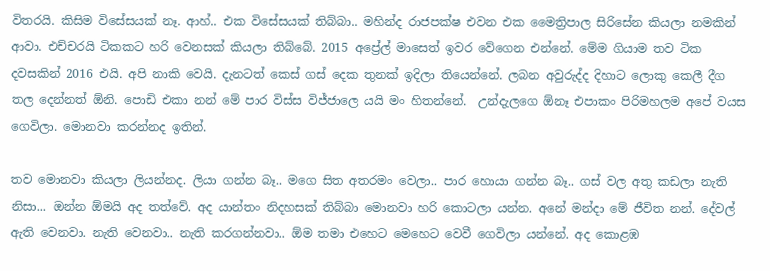විතරයි. කිසිම විසේසයක් නෑ. ආහ්.. එක විසේසයක් තිබ්බා.. මහින්ද රාජපක්ෂ එවන එක මෛත්‍රිපාල සිරිසේන කියලා නමකින් ආවා. එච්චරයි ටිකකට හරි වෙනසක් කියලා තිබ්බේ. 2015 අප්‍රේල් මාසෙත් ඉවර වේගෙන එන්නේ. මේම ගියාම තව ටික දවසකින් 2016 එයි. අපි නාකි වෙයි. දැනටත් කෙස් ගස් දෙක තුනක් ඉදිලා තියෙන්නේ. ලබන අවුරුද්ද දිහාට ලොකු කෙලී දීග තල දෙන්නත් ඕනි. පොඩි එකා නන් මේ පාර විස්ස විජ්ජාලෙ යයි මං හිතන්නේ.  උන්දැලගෙ ඕනෑ එපාකං පිරිමහලම අපේ වයස ගෙවිලා. මොනවා කරන්නද ඉතින්.

තව මොනවා කියලා ලියන්නද. ලියා ගන්න බෑ.. මගෙ සිත අතරමං වෙලා.. පාර හොයා ගන්න බෑ.. ගස් වල අතු කඩලා නැති නිසා... ඔන්න ඕමයි අද තත්වේ. අද යාන්තං නිදහසක් තිබ්බා මොනවා හරි කොටලා යන්න. අනේ මන්දා මේ ජීවිත නන්. දේවල් ඇති වෙනවා. නැති වෙනවා.. නැති කරගන්නවා.. ඕම තමා එහෙට මෙහෙට වෙවී ගෙවිලා යන්නේ. අද කොළඹ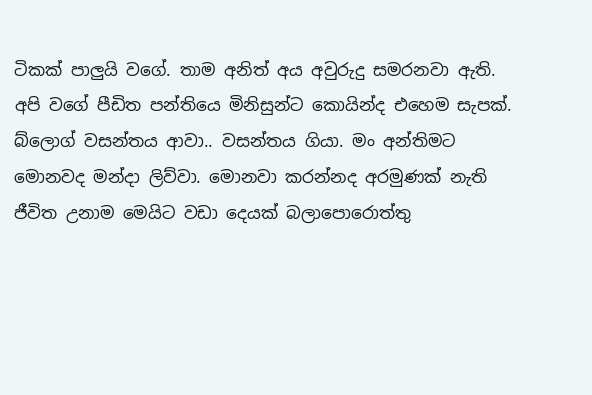ටිකක් පාලුයි වගේ. තාම අනිත් අය අවුරුදු සමරනවා ඇති. අපි වගේ පීඩිත පන්තියෙ මිනිසුන්ට කොයින්ද එහෙම සැපක්. බ්ලොග් වසන්තය ආවා.. වසන්තය ගියා. මං අන්තිමට මොනවද මන්දා ලිව්වා. මොනවා කරන්නද අරමුණක් නැති ජීවිත උනාම මෙයිට වඩා දෙයක් බලාපොරොත්තු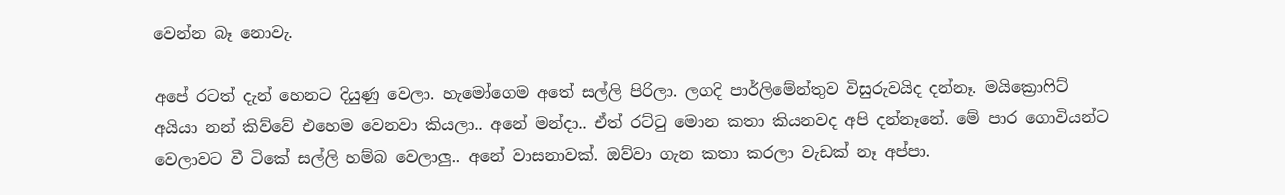වෙන්න බෑ නොවැ.

අපේ රටත් දැන් හෙනට දියුණු වෙලා. හැමෝගෙම අතේ සල්ලි පිරිලා. ලගදි පාර්ලිමේන්තුව විසුරුවයිද දන්නෑ. මයික්‍රොෆිට් අයියා නන් කිව්වේ එහෙම වෙනවා කියලා.. අනේ මන්දා.. ඒත් රට්ටු මොන කතා කියනවද අපි දන්නෑනේ. මේ පාර ගොවියන්ට වෙලාවට වී ටිකේ සල්ලි හම්බ වෙලාලු.. අනේ වාසනාවක්. ඔව්වා ගැන කතා කරලා වැඩක් නෑ අප්පා.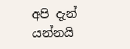අපි දැන් යන්නයි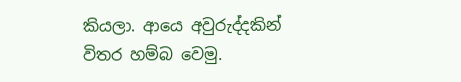කියලා. ආයෙ අවුරුද්දකින් විතර හම්බ වෙමු.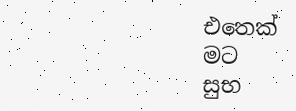එතෙක්
මට
සුභ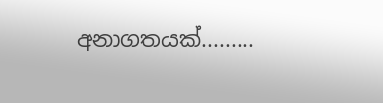අනාගතයක්.........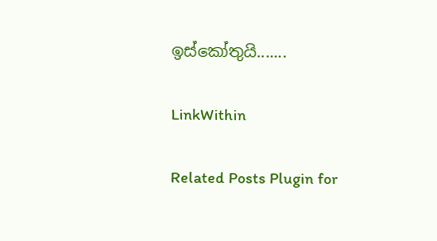ඉස්කෝතුයි.......

LinkWithin

Related Posts Plugin for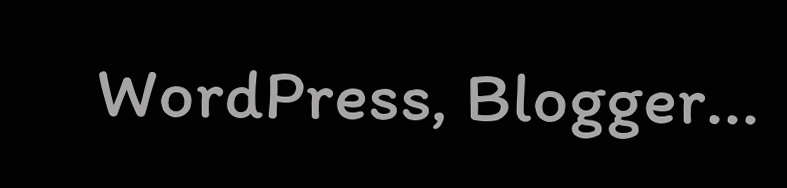WordPress, Blogger...